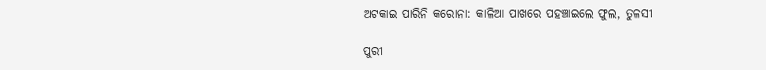ଅଟକାଇ ପାରିନି କରୋନା: କାଳିଆ ପାଖରେ ପହଞ୍ଚାଇଲେ ଫୁଲ, ତୁଳସୀ

ପୁରୀ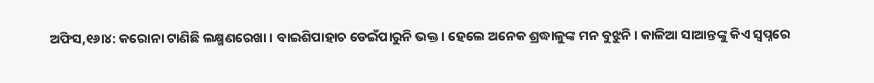ଅଫିସ,୧୬ା୪: କରୋନା ଟାଣିଛି ଲକ୍ଷ୍ମଣରେଖା। ବାଇଶିପାହାଚ ଡେଇଁପାରୁନି ଭକ୍ତ। ହେଲେ ଅନେକ ଶ୍ରଦ୍ଧାଳୁଙ୍କ ମନ ବୁଝୁନି। କାଳିଆ ସାଆନ୍ତଙ୍କୁ କିଏ ସ୍ବପ୍ନରେ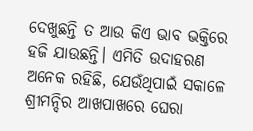ଦେଖୁଛନ୍ତି ତ ଆଉ କିଏ ଭାବ ଭକ୍ତିରେ ହଜି ଯାଉଛନ୍ତି। ଏମିତି ଉଦାହରଣ ଅନେକ ରହିଛି, ଯେଉଁଥିପାଇଁ ସକାଳେ ଶ୍ରୀମନ୍ଦିର ଆଖପାଖରେ ଘେରା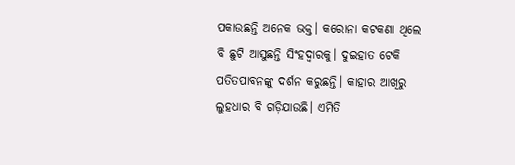ପକାଉଛନ୍ତି ଅନେକ ଭକ୍ତ। କରୋନା କଟକଣା ଥିଲେ ବି ଛୁଟି ଆସୁଛନ୍ତି ସିଂହଦ୍ୱାରକୁ। ଦୁଇହାତ ଟେକି ପତିତପାବନଙ୍କୁ ଦର୍ଶନ କରୁଛନ୍ତି। କାହାର ଆଖିରୁ ଲୁହଧାର ବି ଗଡ଼ିଯାଉଛି। ଏମିତି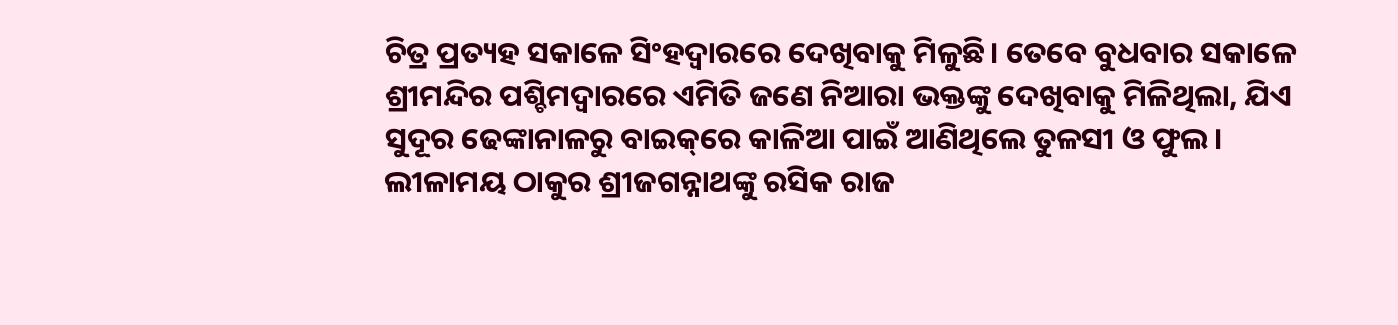ଚିତ୍ର ପ୍ରତ୍ୟହ ସକାଳେ ସିଂହଦ୍ୱାରରେ ଦେଖିବାକୁ ମିଳୁଛି। ତେବେ ବୁଧବାର ସକାଳେ ଶ୍ରୀମନ୍ଦିର ପଶ୍ଚିମଦ୍ୱାରରେ ଏମିତି ଜଣେ ନିଆରା ଭକ୍ତଙ୍କୁ ଦେଖିବାକୁ ମିଳିଥିଲା, ଯିଏ ସୁଦୂର ଢେଙ୍କାନାଳରୁ ବାଇକ୍‌ରେ କାଳିଆ ପାଇଁ ଆଣିଥିଲେ ତୁଳସୀ ଓ ଫୁଲ।
ଲୀଳାମୟ ଠାକୁର ଶ୍ରୀଜଗନ୍ନାଥଙ୍କୁ ରସିକ ରାଜ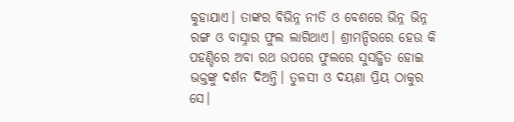କୁହାଯାଏ। ତାଙ୍କର ବିଭିନ୍ନ ନୀତି ଓ ବେଶରେ ଭିନ୍ନ ଭିନ୍ନ ରଙ୍ଗ ଓ ବାସ୍ନାର ଫୁଲ ଲାଗିଥାଏ। ଶ୍ରୀମନ୍ଦିରରେ ହେଉ କି ପହଣ୍ଡିରେ ଅବା ରଥ ଉପରେ ଫୁଲରେ ସୁସଜ୍ଜିତ ହୋଇ ଭକ୍ତଙ୍କୁ ଦର୍ଶନ ଦିଅନ୍ତି। ତୁଳସୀ ଓ ଦୟଣା ପ୍ରିୟ ଠାକୁର ସେ।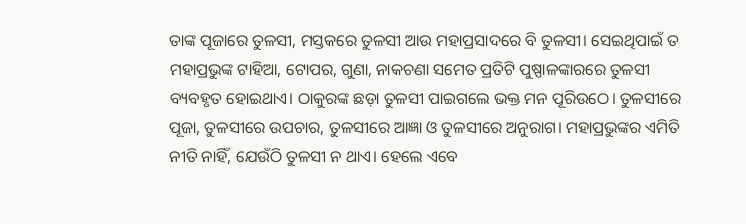ତାଙ୍କ ପୂଜାରେ ତୁଳସୀ, ମସ୍ତକରେ ତୁଳସୀ ଆଉ ମହାପ୍ରସାଦରେ ବି ତୁଳସୀ। ସେଇଥିପାଇଁ ତ ମହାପ୍ରଭୁଙ୍କ ଟାହିଆ, ଟୋପର, ଗୁଣା, ନାକଚଣା ସମେତ ପ୍ରତିଟି ପୁଷ୍ପାଳଙ୍କାରରେ ତୁଳସୀ ବ୍ୟବହୃତ ହୋଇଥାଏ। ଠାକୁରଙ୍କ ଛଡ଼ା ତୁଳସୀ ପାଇଗଲେ ଭକ୍ତ ମନ ପୂରିଉଠେ। ତୁଳସୀରେ ପୂଜା, ତୁଳସୀରେ ଉପଚାର, ତୁଳସୀରେ ଆଜ୍ଞା ଓ ତୁଳସୀରେ ଅନୁରାଗ। ମହାପ୍ରଭୁଙ୍କର ଏମିତି ନୀତି ନାହିଁ, ଯେଉଁଠି ତୁଳସୀ ନ ଥାଏ। ହେଲେ ଏବେ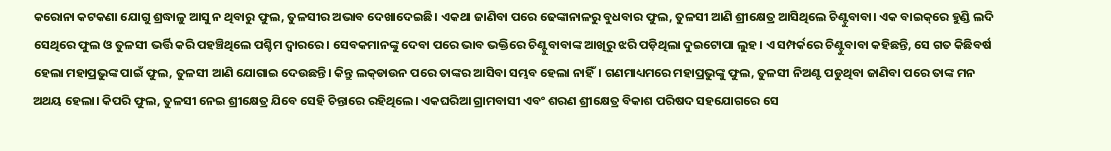କରୋନା କଟକଣା ଯୋଗୁ ଶ୍ରଦ୍ଧାଳୁ ଆସୁ ନ ଥିବାରୁ ଫୁଲ, ତୁଳସୀର ଅଭାବ ଦେଖାଦେଇଛି। ଏକଥା ଜାଣିବା ପରେ ଢେଙ୍କାନାଳରୁ ବୁଧବାର ଫୁଲ, ତୁଳସୀ ଆଣି ଶ୍ରୀକ୍ଷେତ୍ର ଆସିଥିଲେ ଚିଣ୍ଟୁବାବା। ଏକ ବାଇକ୍‌ରେ ହୁଣ୍ଡି ଲଦି ସେଥିରେ ଫୁଲ ଓ ତୁଳସୀ ଭର୍ତ୍ତି କରି ପହଞ୍ଚିଥିଲେ ପଶ୍ଚିମ ଦ୍ୱାରରେ। ସେବକମାନଙ୍କୁ ଦେବା ପରେ ଭାବ ଭକ୍ତିରେ ଚିଣ୍ଟୁବାବାଙ୍କ ଆଖିରୁ ଝରି ପଡ଼ିଥିଲା ଦୁଇଟୋପା ଲୁହ। ଏ ସମ୍ପର୍କରେ ଚିଣ୍ଟୁବାବା କହିଛନ୍ତି, ସେ ଗତ କିଛିବର୍ଷ ହେଲା ମହାପ୍ରଭୁଙ୍କ ପାଇଁ ଫୁଲ, ତୁଳସୀ ଆଣି ଯୋଗାଇ ଦେଉଛନ୍ତି। କିନ୍ତୁ ଲକ୍‌ଡାଉନ ପରେ ତାଙ୍କର ଆସିବା ସମ୍ଭବ ହେଲା ନାହିଁ। ଗଣମାଧ୍ୟମରେ ମହାପ୍ରଭୁଙ୍କୁ ଫୁଲ, ତୁଳସୀ ନିଅଣ୍ଟ ପଡୁଥିବା ଜାଣିବା ପରେ ତାଙ୍କ ମନ ଅଥୟ ହେଲା। କିପରି ଫୁଲ, ତୁଳସୀ ନେଇ ଶ୍ରୀକ୍ଷେତ୍ର ଯିବେ ସେହି ଚିନ୍ତାରେ ରହିଥିଲେ। ଏକଘରିଆ ଗ୍ରାମବାସୀ ଏବଂ ଶରଣ ଶ୍ରୀକ୍ଷେତ୍ର ବିକାଶ ପରିଷଦ ସହଯୋଗରେ ସେ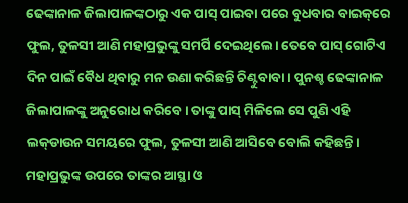ଢେଙ୍କାନାଳ ଜିଲାପାଳଙ୍କଠାରୁ ଏକ ପାସ୍‌ ପାଇବା ପରେ ବୁଧବାର ବାଇକ୍‌ରେ ଫୁଲ, ତୁଳସୀ ଆଣି ମହାପ୍ରଭୁଙ୍କୁ ସମର୍ପି ଦେଇଥିଲେ। ତେବେ ପାସ୍‌ ଗୋଟିଏ ଦିନ ପାଇଁ ବୈଧ ଥିବାରୁ ମନ ଉଣା କରିଛନ୍ତି ଚିଣ୍ଟୁବାବା। ପୁନଶ୍ଚ ଢେଙ୍କାନାଳ ଜିଲାପାଳଙ୍କୁ ଅନୁରୋଧ କରିବେ। ତାଙ୍କୁ ପାସ୍‌ ମିଳିଲେ ସେ ପୁଣି ଏହି ଲକ୍‌ଡାଉନ ସମୟରେ ଫୁଲ, ତୁଳସୀ ଆଣି ଆସିବେ ବୋଲି କହିଛନ୍ତି। ମହାପ୍ରଭୁଙ୍କ ଉପରେ ତାଙ୍କର ଆସ୍ଥା ଓ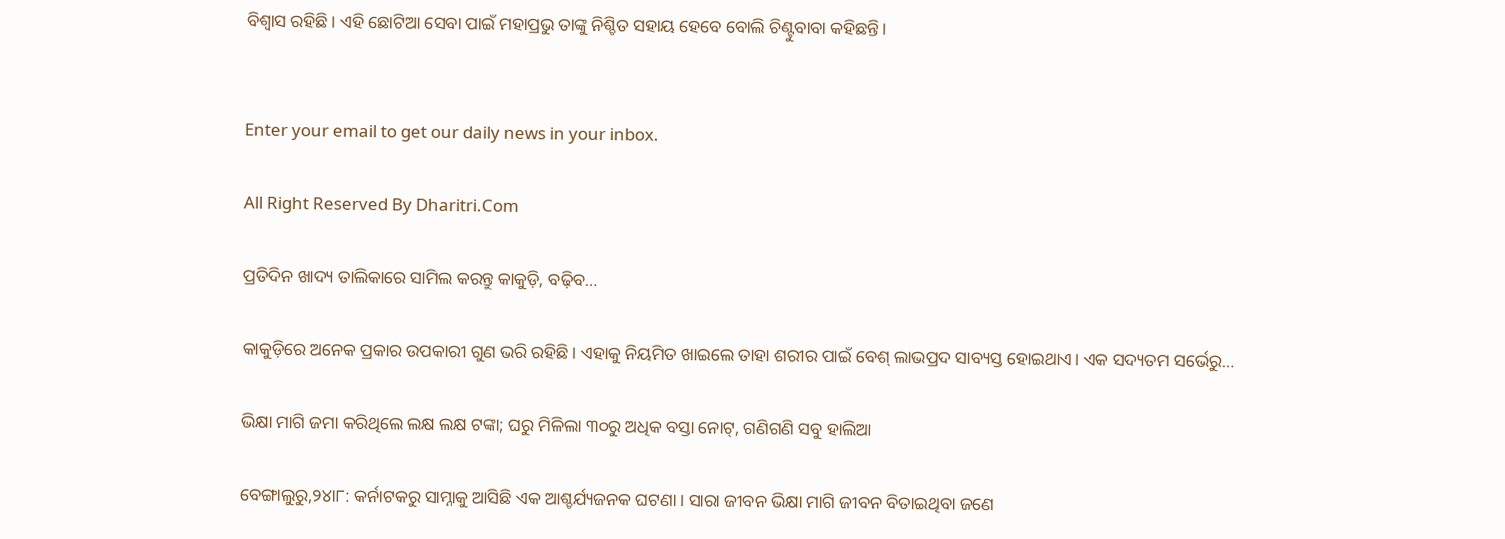ବିଶ୍ୱାସ ରହିଛି। ଏହି ଛୋଟିଆ ସେବା ପାଇଁ ମହାପ୍ରଭୁ ତାଙ୍କୁ ନିଶ୍ଚିତ ସହାୟ ହେବେ ବୋଲି ଚିଣ୍ଟୁବାବା କହିଛନ୍ତି।


Enter your email to get our daily news in your inbox.

All Right Reserved By Dharitri.Com

ପ୍ରତିଦିନ ଖାଦ୍ୟ ତାଲିକାରେ ସାମିଲ କରନ୍ତୁ କାକୁଡ଼ି, ବଢ଼ିବ…

କାକୁଡ଼ିରେ ଅନେକ ପ୍ରକାର ଉପକାରୀ ଗୁଣ ଭରି ରହିଛି। ଏହାକୁ ନିୟମିତ ଖାଇଲେ ତାହା ଶରୀର ପାଇଁ ବେଶ୍‌ ଲାଭପ୍ରଦ ସାବ୍ୟସ୍ତ ହୋଇଥାଏ। ଏକ ସଦ୍ୟତମ ସର୍ଭେରୁ…

ଭିକ୍ଷା ମାଗି ଜମା କରିଥିଲେ ଲକ୍ଷ ଲକ୍ଷ ଟଙ୍କା; ଘରୁ ମିଳିଲା ୩୦ରୁ ଅଧିକ ବସ୍ତା ନୋଟ୍, ଗଣିଗଣି ସବୁ ହାଲିଆ

ବେଙ୍ଗାଲୁରୁ,୨୪ା୮: କର୍ନାଟକରୁ ସାମ୍ନାକୁ ଆସିଛି ଏକ ଆଶ୍ଚର୍ଯ୍ୟଜନକ ଘଟଣା। ସାରା ଜୀବନ ଭିକ୍ଷା ମାଗି ଜୀବନ ବିତାଇଥିବା ଜଣେ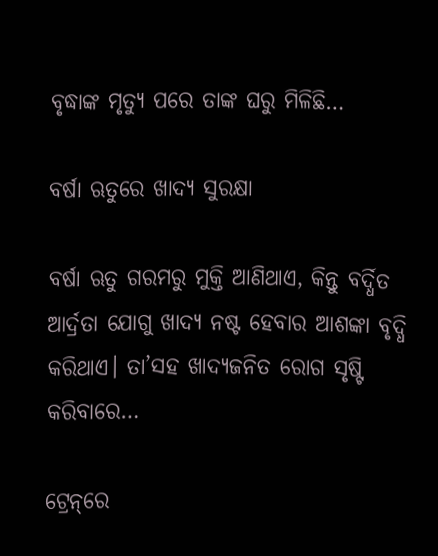ବୃଦ୍ଧାଙ୍କ ମୃତ୍ୟୁ ପରେ ତାଙ୍କ ଘରୁ ମିଳିଛି…

ବର୍ଷା ଋତୁରେ ଖାଦ୍ୟ ସୁରକ୍ଷା

ବର୍ଷା ଋତୁ ଗରମରୁ ମୁକ୍ତି ଆଣିଥାଏ, କିନ୍ତୁ ବର୍ଦ୍ଧିତ ଆର୍ଦ୍ରତା ଯୋଗୁ ଖାଦ୍ୟ ନଷ୍ଟ ହେବାର ଆଶଙ୍କା ବୃଦ୍ଧି କରିଥାଏ। ତା’ସହ ଖାଦ୍ୟଜନିତ ରୋଗ ସୃଷ୍ଟି କରିବାରେ…

ଟ୍ରେନ୍‌ରେ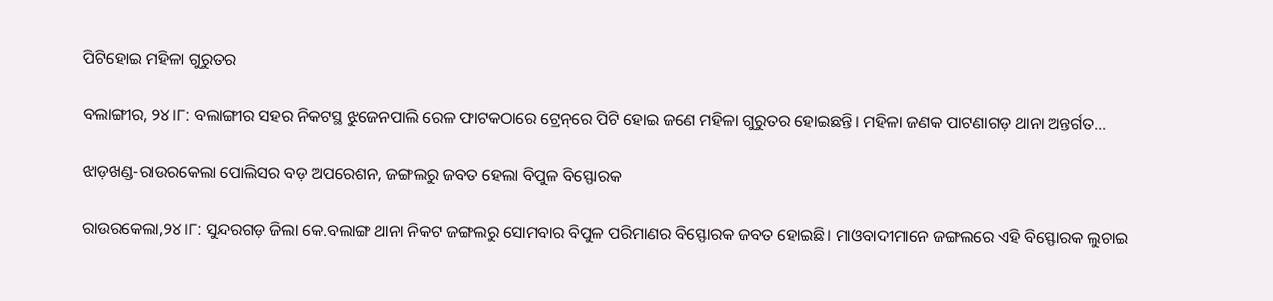ପିଟିହୋଇ ମହିଳା ଗୁରୁତର

ବଲାଙ୍ଗୀର, ୨୪।୮: ବଲାଙ୍ଗୀର ସହର ନିକଟସ୍ଥ ଝୁଜେନପାଲି ରେଳ ଫାଟକଠାରେ ଟ୍ରେନ୍‌ରେ ପିଟି ହୋଇ ଜଣେ ମହିଳା ଗୁରୁତର ହୋଇଛନ୍ତି। ମହିଳା ଜଣକ ପାଟଣାଗଡ଼ ଥାନା ଅନ୍ତର୍ଗତ…

ଝାଡ଼ଖଣ୍ଡ-ରାଉରକେଲା ପୋଲିସର ବଡ଼ ଅପରେଶନ, ଜଙ୍ଗଲରୁ ଜବତ ହେଲା ବିପୁଳ ବିସ୍ଫୋରକ

ରାଉରକେଲା,୨୪।୮: ସୁନ୍ଦରଗଡ଼ ଜିଲା କେ.ବଲାଙ୍ଗ ଥାନା ନିକଟ ଜଙ୍ଗଲରୁ ସୋମବାର ବିପୁଳ ପରିମାଣର ବିସ୍ଫୋରକ ଜବତ ହୋଇଛି। ମାଓବାଦୀମାନେ ଜଙ୍ଗଲରେ ଏହି ବିସ୍ଫୋରକ ଲୁଚାଇ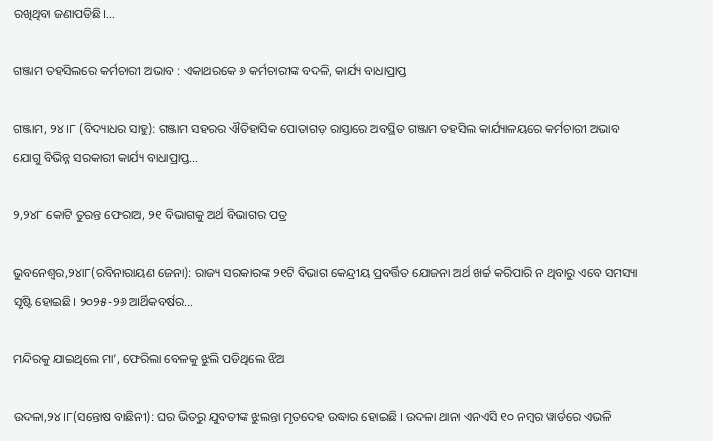ରଖିଥିବା ଜଣାପଡିଛି।…

ଗଞ୍ଜାମ ତହସିଲରେ କର୍ମଚାରୀ ଅଭାବ : ଏକାଥରକେ ୬ କର୍ମଚାରୀଙ୍କ ବଦଳି, କାର୍ଯ୍ୟ ବାଧାପ୍ରାପ୍ତ

ଗଞ୍ଜାମ, ୨୪।୮ (ବିଦ୍ୟାଧର ସାହୁ): ଗଞ୍ଜାମ ସହରର ଐତିହାସିକ ପୋତାଗଡ଼ ରାସ୍ତାରେ ଅବସ୍ଥିତ ଗଞ୍ଜାମ ତହସିଲ କାର୍ଯ୍ୟାଳୟରେ କର୍ମଚାରୀ ଅଭାବ ଯୋଗୁ ବିଭିନ୍ନ ସରକାରୀ କାର୍ଯ୍ୟ ବାଧାପ୍ରାପ୍ତ…

୨,୨୪୮ କୋଟି ତୁରନ୍ତ ଫେରାଅ, ୨୧ ବିଭାଗକୁ ଅର୍ଥ ବିଭାଗର ପତ୍ର

ଭୁବନେଶ୍ୱର,୨୪ା୮(ରବିନାରାୟଣ ଜେନା): ରାଜ୍ୟ ସରକାରଙ୍କ ୨୧ଟି ବିଭାଗ କେନ୍ଦ୍ରୀୟ ପ୍ରବର୍ତ୍ତିତ ଯୋଜନା ଅର୍ଥ ଖର୍ଚ୍ଚ କରିପାରି ନ ଥିବାରୁ ଏବେ ସମସ୍ୟା ସୃଷ୍ଟି ହୋଇଛି। ୨୦୨୫-୨୬ ଆର୍ଥିକବର୍ଷର…

ମନ୍ଦିରକୁ ଯାଇଥିଲେ ମା’, ଫେରିଲା ବେଳକୁ ଝୁଲି ପଡିଥିଲେ ଝିଅ

ଉଦଳା,୨୪।୮(ସନ୍ତୋଷ ବାଛିନୀ): ଘର ଭିତରୁ ଯୁବତୀଙ୍କ ଝୁଲନ୍ତା ମୃତଦେହ ଉଦ୍ଧାର ହୋଇଛି । ଉଦଳା ଥାନା ଏନଏସି ୧୦ ନମ୍ବର ୱାର୍ଡରେ ଏଭଳି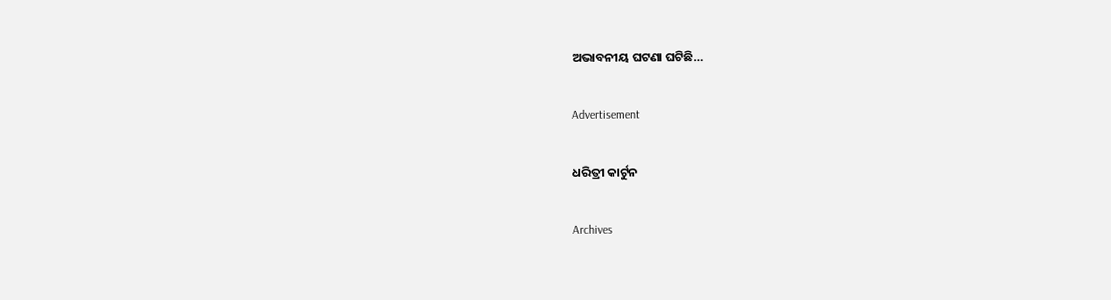ଅଭାବନୀୟ ଘଟଣା ଘଟିଛି…

Advertisement

ଧରିତ୍ରୀ କାର୍ଟୁନ

Archives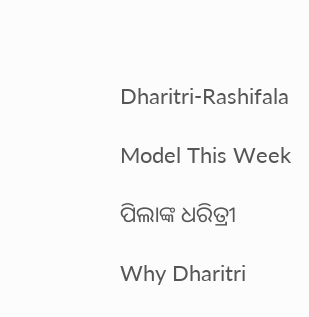Dharitri-Rashifala

Model This Week

ପିଲାଙ୍କ ଧରିତ୍ରୀ

Why Dharitri